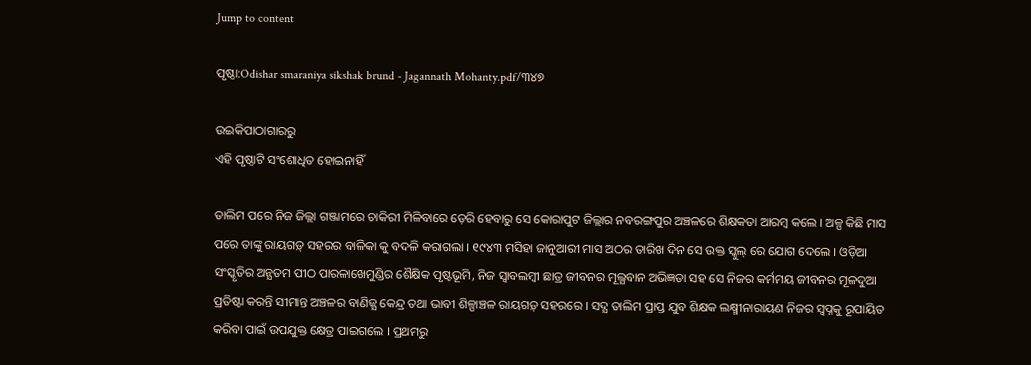Jump to content

ପୃଷ୍ଠା:Odishar smaraniya sikshak brund - Jagannath Mohanty.pdf/୩୪୭

ଉଇକିପାଠାଗାର‌ରୁ
ଏହି ପୃଷ୍ଠାଟି ସଂଶୋଧିତ ହୋଇନାହିଁ

ତାଲିମ ପରେ ନିଜ ଜିଲ୍ଲା ଗଞ୍ଜାମରେ ଚାକିରୀ ମିଳିବାରେ ଡ଼େରି ହେବାରୁ ସେ କୋରାପୁଟ ଜିଲ୍ଲାର ନବରଙ୍ଗପୁର ଅଞ୍ଚଳରେ ଶିକ୍ଷକତା ଆରମ୍ବ କଲେ । ଅଳ୍ପ କିଛି ମାସ ପରେ ତାଙ୍କୁ ରାୟଗଡ଼୍ ସହରର ବାଳିକା କୁ ବଦଳି କରାଗଲା । ୧୯୪୩ ମସିହା ଜାନୁଆରୀ ମାସ ଅଠର ତାରିଖ ଦିନ ସେ ଉକ୍ତ ସ୍କୁଲ୍ ରେ ଯୋଗ ଦେଲେ । ଓଡ଼ିଆ ସଂସ୍କୃତିର ଅନ୍ଯତମ ପୀଠ ପାରଳାଖେମୁଣ୍ଡିର ଶୈକ୍ଷିକ ପୃଷ୍ଟଭୂମି, ନିଜ ସ୍ବାବଲମ୍ବୀ ଛାତ୍ର ଜୀବନର ମୂଲ୍ଯବାନ ଅଭିଜ୍ଞତା ସହ ସେ ନିଜର କର୍ମମୟ ଜୀବନର ମୂଳଦୁଆ ପ୍ରତିଷ୍ଟା କରନ୍ତି ସୀମାନ୍ତ ଅଞ୍ଚଳର ବାଣିଜ୍ଯ କେନ୍ଦ୍ର ତଥା ଭାବୀ ଶିଳ୍ପାଞ୍ଚଳ ରାୟଗଡ଼୍ ସହରରେ । ସଦ୍ଯ ତାଲିମ ପ୍ରାପ୍ତ ଯୁବ ଶିକ୍ଷକ ଲକ୍ଷ୍ମୀନାରାୟଣ ନିଜର ସ୍ବପ୍ନକୁ ରୂପାୟିତ କରିବା ପାଇଁ ଉପଯୁକ୍ତ କ୍ଷେତ୍ର ପାଇଗଲେ । ପ୍ରଥମରୁ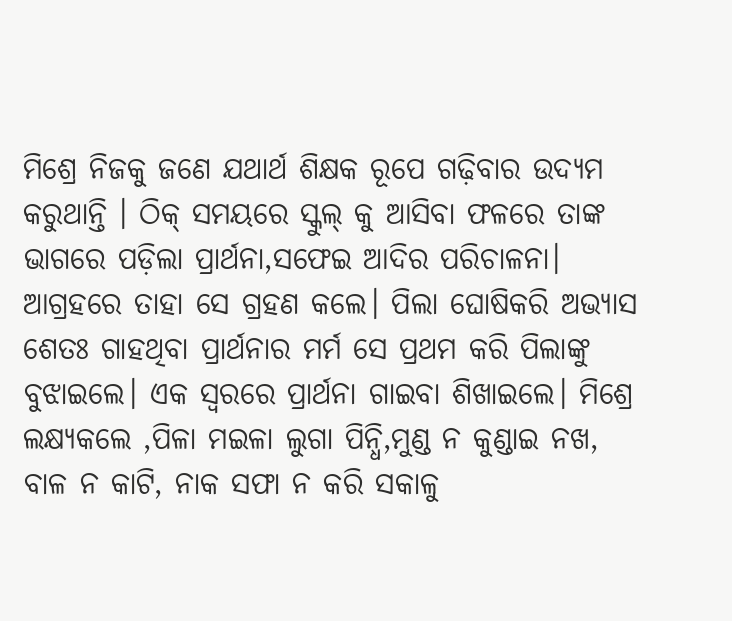ମିଶ୍ରେ ନିଜକୁ ଜଣେ ଯଥାର୍ଥ ଶିକ୍ଷକ ରୂପେ ଗଢ଼ିବାର ଉଦ୍ଯମ କରୁଥାନ୍ତି । ଠିକ୍ ସମୟରେ ସ୍କୁଲ୍ କୁ ଆସିବା ଫଳରେ ତାଙ୍କ ଭାଗରେ ପଡ଼ିଲା ପ୍ରାର୍ଥନା,ସଫେଇ ଆଦିର ପରିଚାଳନା। ଆଗ୍ରହରେ ତାହା ସେ ଗ୍ରହଣ କଲେ। ପିଲା ଘୋଷିକରି ଅଭ୍ଯାସ ଶେତଃ ଗାହଥିବା ପ୍ରାର୍ଥନାର ମର୍ମ ସେ ପ୍ରଥମ କରି ପିଲାଙ୍କୁ ବୁଝାଇଲେ। ଏକ ସ୍ବରରେ ପ୍ରାର୍ଥନା ଗାଇବା ଶିଖାଇଲେ। ମିଶ୍ରେ ଲକ୍ଷ୍ଯକଲେ ,ପିଳା ମଇଳା ଲୁଗା ପିନ୍ଧି,ମୁଣ୍ଡ ନ କୁଣ୍ଡାଇ ନଖ, ବାଳ ନ କାଟି, ନାକ ସଫା ନ କରି ସକାଳୁ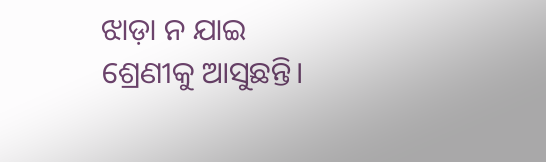ଝାଡ଼ା ନ ଯାଇ ଶ୍ରେଣୀକୁ ଆସୁଛନ୍ତି।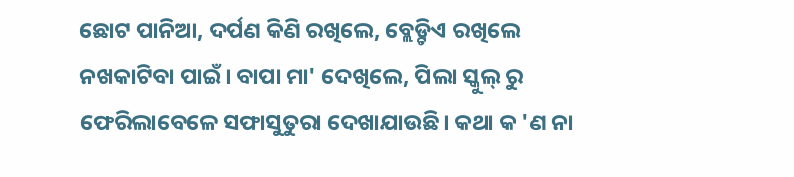ଛୋଟ ପାନିଆ, ଦର୍ପଣ କିଣି ରଖିଲେ, ବ୍ଲେଡ଼୍ଟିଏ ରଖିଲେ ନଖକାଟିବା ପାଇଁ। ବାପା ମା' ଦେଖିଲେ, ପିଲା ସ୍କୁଲ୍ ରୁ ଫେରିଲାବେଳେ ସଫାସୁତୁରା ଦେଖାଯାଉଛି। କଥା କ 'ଣ ନା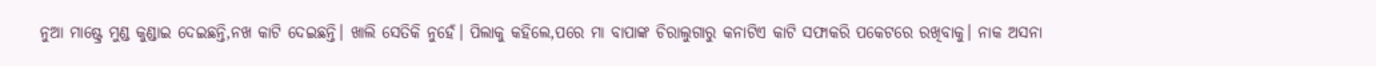ନୁଆ ମାଷ୍ଟ୍ରେ ମୁଣ୍ଡ କୁଣ୍ଡାଇ ଦେଇଛନ୍ତି,ନଖ କାଟି ଦେଇଛନ୍ତି। ଖାଲି ସେତିକି ନୁହେଁ। ପିଲାକୁ କହିଲେ,ପରେ ମା ବାପାଙ୍କ ଚିରାଲୁଗାରୁ କନାଟିଏ କାଟି ସଫାକରି ପକେଟରେ ରଖିବାକୁ। ନାକ ଅସନା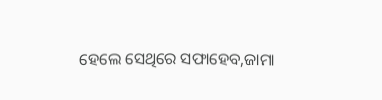ହେଲେ ସେଥିରେ ସଫାହେବ,ଜାମା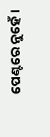ପେଣ୍ଟରେ ନୁହେଁ।